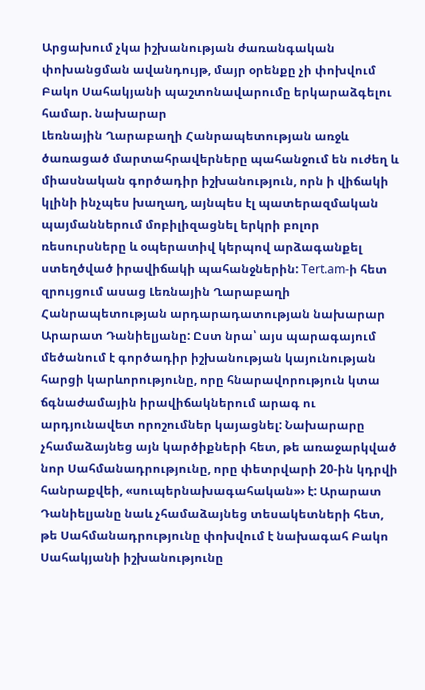Արցախում չկա իշխանության ժառանգական փոխանցման ավանդույթ, մայր օրենքը չի փոխվում Բակո Սահակյանի պաշտոնավարումը երկարաձգելու համար. նախարար
Լեռնային Ղարաբաղի Հանրապետության առջև ծառացած մարտահրավերները պահանջում են ուժեղ և միասնական գործադիր իշխանություն, որն ի վիճակի կլինի ինչպես խաղաղ, այնպես էլ պատերազմական պայմաններում մոբիլիզացնել երկրի բոլոր ռեսուրսները և օպերատիվ կերպով արձագանքել ստեղծված իրավիճակի պահանջներին: Tert.am-ի հետ զրույցում ասաց Լեռնային Ղարաբաղի Հանրապետության արդարադատության նախարար Արարատ Դանիելյանը: Ըստ նրա՝ այս պարագայում մեծանում է գործադիր իշխանության կայունության հարցի կարևորությունը, որը հնարավորություն կտա ճգնաժամային իրավիճակներում արագ ու արդյունավետ որոշումներ կայացնել: Նախարարը չհամաձայնեց այն կարծիքների հետ, թե առաջարկված նոր Սահմանադրությունը, որը փետրվարի 20-ին կդրվի հանրաքվեի, «սուպերնախագահական»› է: Արարատ Դանիելյանը նաև չհամաձայնեց տեսակետների հետ, թե Սահմանադրությունը փոխվում է նախագահ Բակո Սահակյանի իշխանությունը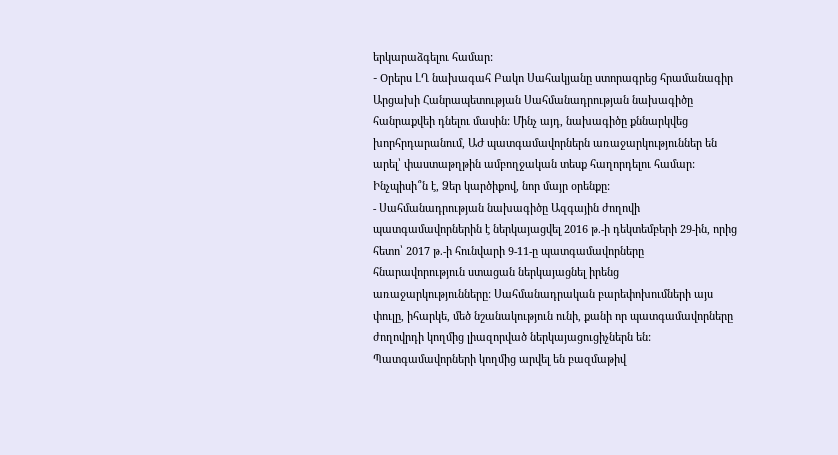երկարաձգելու համար:
- Oրերս ԼՂ նախագահ Բակո Սահակյանը ստորագրեց հրամանագիր Արցախի Հանրապետության Սահմանադրության նախագիծը հանրաքվեի դնելու մասին: Մինչ այդ, նախագիծը քննարկվեց խորհրդարանում, ԱԺ պատգամավորներն առաջարկություններ են արել՝ փաստաթղթին ամբողջական տեսք հաղորդելու համար: Ինչպիսի՞ն է, Ձեր կարծիքով, նոր մայր օրենքը:
- Սահմանադրության նախագիծը Ազգային ժողովի պատգամավորներին է ներկայացվել 2016 թ.-ի դեկտեմբերի 29-ին, որից հետո՝ 2017 թ.-ի հունվարի 9-11-ը պատգամավորները հնարավորություն ստացան ներկայացնել իրենց առաջարկությունները: Սահմանադրական բարեփոխումների այս փուլը, իհարկե, մեծ նշանակություն ունի, քանի որ պատգամավորները ժողովրդի կողմից լիազորված ներկայացուցիչներն են: Պատգամավորների կողմից արվել են բազմաթիվ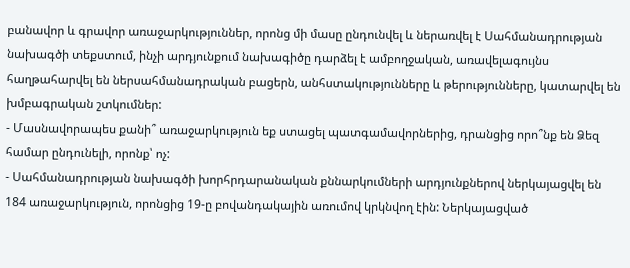բանավոր և գրավոր առաջարկություններ, որոնց մի մասը ընդունվել և ներառվել է Սահմանադրության նախագծի տեքստում, ինչի արդյունքում նախագիծը դարձել է ամբողջական, առավելագույնս հաղթահարվել են ներսահմանադրական բացերն, անհստակությունները և թերությունները, կատարվել են խմբագրական շտկումներ:
- Մասնավորապես քանի՞ առաջարկություն եք ստացել պատգամավորներից, դրանցից որո՞նք են Ձեզ համար ընդունելի, որոնք՝ ոչ:
- Սահմանադրության նախագծի խորհրդարանական քննարկումների արդյունքներով ներկայացվել են 184 առաջարկություն, որոնցից 19-ը բովանդակային առումով կրկնվող էին: Ներկայացված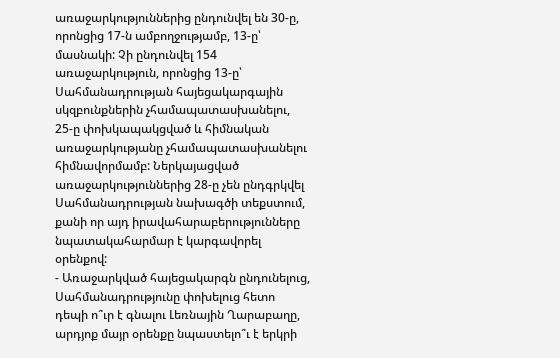առաջարկություններից ընդունվել են 30-ը, որոնցից 17-ն ամբողջությամբ, 13-ը՝ մասնակի: Չի ընդունվել 154 առաջարկություն, որոնցից 13-ը՝ Սահմանադրության հայեցակարգային սկզբունքներին չհամապատասխանելու, 25-ը փոխկապակցված և հիմնական առաջարկությանը չհամապատասխանելու հիմնավորմամբ: Ներկայացված առաջարկություններից 28-ը չեն ընդգրկվել Սահմանադրության նախագծի տեքստում, քանի որ այդ իրավահարաբերությունները նպատակահարմար է կարգավորել օրենքով:
- Առաջարկված հայեցակարգն ընդունելուց, Սահմանադրությունը փոխելուց հետո դեպի ո՞ւր է գնալու Լեռնային Ղարաբաղը, արդյոք մայր օրենքը նպաստելո՞ւ է երկրի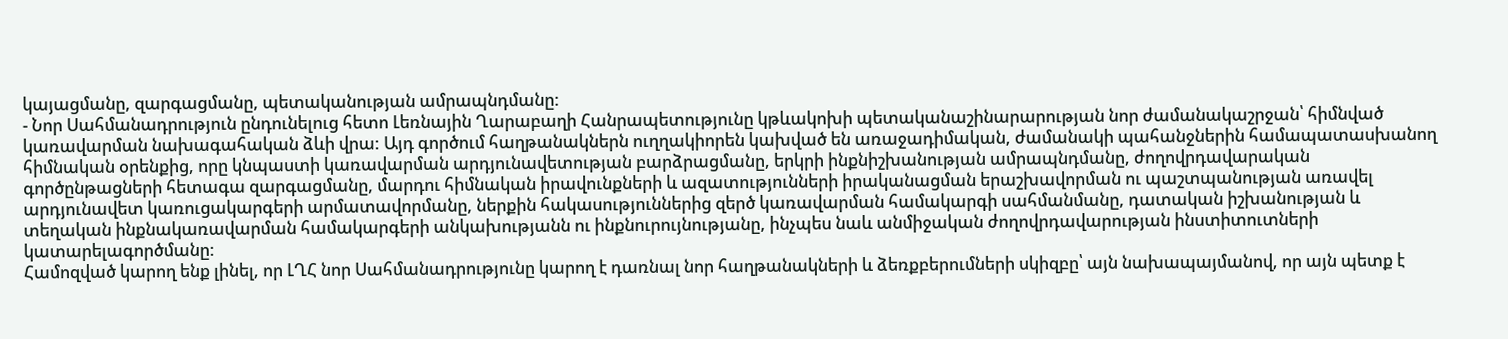կայացմանը, զարգացմանը, պետականության ամրապնդմանը:
- Նոր Սահմանադրություն ընդունելուց հետո Լեռնային Ղարաբաղի Հանրապետությունը կթևակոխի պետականաշինարարության նոր ժամանակաշրջան՝ հիմնված կառավարման նախագահական ձևի վրա: Այդ գործում հաղթանակներն ուղղակիորեն կախված են առաջադիմական, ժամանակի պահանջներին համապատասխանող հիմնական օրենքից, որը կնպաստի կառավարման արդյունավետության բարձրացմանը, երկրի ինքնիշխանության ամրապնդմանը, ժողովրդավարական գործընթացների հետագա զարգացմանը, մարդու հիմնական իրավունքների և ազատությունների իրականացման երաշխավորման ու պաշտպանության առավել արդյունավետ կառուցակարգերի արմատավորմանը, ներքին հակասություններից զերծ կառավարման համակարգի սահմանմանը, դատական իշխանության և տեղական ինքնակառավարման համակարգերի անկախությանն ու ինքնուրույնությանը, ինչպես նաև անմիջական ժողովրդավարության ինստիտուտների կատարելագործմանը:
Համոզված կարող ենք լինել, որ ԼՂՀ նոր Սահմանադրությունը կարող է դառնալ նոր հաղթանակների և ձեռքբերումների սկիզբը՝ այն նախապայմանով, որ այն պետք է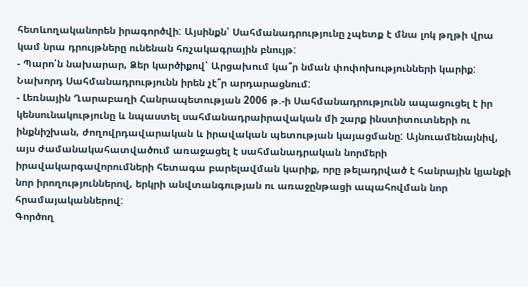հետևողականորեն իրագործվի: Այսինքն՝ Սահմանադրությունը չպետք է մնա լոկ թղթի վրա կամ նրա դրույթները ունենան հռչակագրային բնույթ:
- Պարո՛ն նախարար, Ձեր կարծիքով՝ Արցախում կա՞ր նման փոփոխությունների կարիք: Նախորդ Սահմանադրությունն իրեն չէ՞ր արդարացնում:
- Լեռնային Ղարաբաղի Հանրապետության 2006 թ.-ի Սահմանադրությունն ապացուցել է իր կենսունակությունը և նպաստել սահմանադրաիրավական մի շարք ինստիտուտների ու ինքնիշխան, ժողովրդավարական և իրավական պետության կայացմանը: Այնուամենայնիվ, այս ժամանակահատվածում առաջացել է սահմանադրական նորմերի իրավակարգավորումների հետագա բարելավման կարիք, որը թելադրված է հանրային կյանքի նոր իրողություններով, երկրի անվտանգության ու առաջընթացի ապահովման նոր հրամայականներով:
Գործող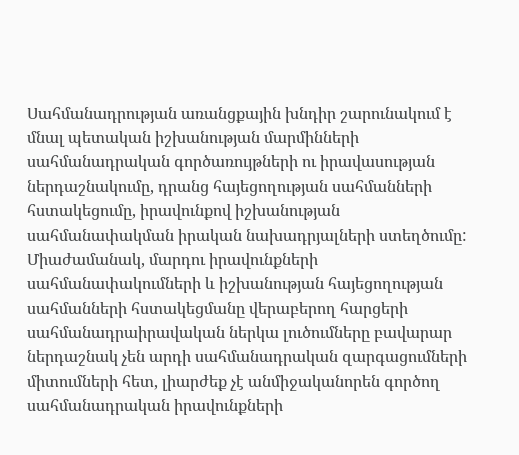Սահմանադրության առանցքային խնդիր շարունակում է մնալ պետական իշխանության մարմինների սահմանադրական գործառույթների ու իրավասության ներդաշնակումը, դրանց հայեցողության սահմանների հստակեցումը, իրավունքով իշխանության սահմանափակման իրական նախադրյալների ստեղծումը: Միաժամանակ, մարդու իրավունքների սահմանափակումների և իշխանության հայեցողության սահմանների հստակեցմանը վերաբերող հարցերի սահմանադրաիրավական ներկա լուծումները բավարար ներդաշնակ չեն արդի սահմանադրական զարգացումների միտումների հետ, լիարժեք չէ անմիջականորեն գործող սահմանադրական իրավունքների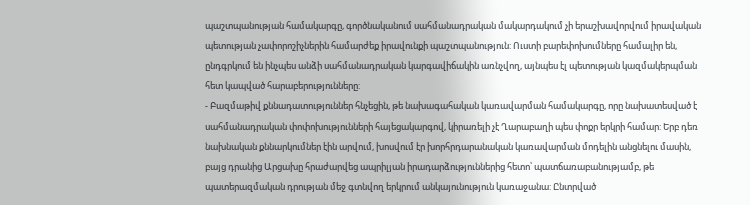պաշտպանության համակարգը, գործնականում սահմանադրական մակարդակում չի երաշխավորվում իրավական պետության չափորոշիչներին համարժեք իրավունքի պաշտպանություն: Ուստի բարեփոխումները համալիր են, ընդգրկում են ինչպես անձի սահմանադրական կարգավիճակին առնչվող, այնպես էլ պետության կազմակերպման հետ կապված հարաբերությունները:
- Բազմաթիվ քննադատություններ հնչեցին, թե նախագահական կառավարման համակարգը, որը նախատեսված է սահմանադրական փոփոխությունների հայեցակարգով, կիրառելի չէ Ղարաբաղի պես փոքր երկրի համար: Երբ դեռ նախնական քննարկումներ էին արվում, խոսվում էր խորհրդարանական կառավարման մոդելին անցնելու մասին, բայց դրանից Արցախը հրաժարվեց ապրիլյան իրադարձություններից հետո՝ պատճառաբանությամբ, թե պատերազմական դրության մեջ գտնվող երկրում անկայունություն կառաջանա: Ընտրված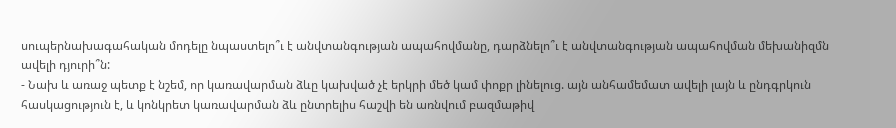սուպերնախագահական մոդելը նպաստելո՞ւ է անվտանգության ապահովմանը, դարձնելո՞ւ է անվտանգության ապահովման մեխանիզմն ավելի դյուրի՞ն:
- Նախ և առաջ պետք է նշեմ, որ կառավարման ձևը կախված չէ երկրի մեծ կամ փոքր լինելուց. այն անհամեմատ ավելի լայն և ընդգրկուն հասկացություն է, և կոնկրետ կառավարման ձև ընտրելիս հաշվի են առնվում բազմաթիվ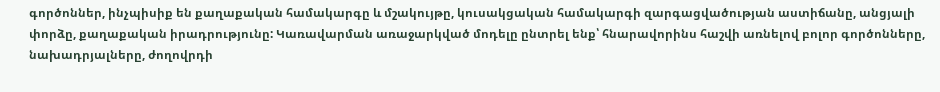գործոններ, ինչպիսիք են քաղաքական համակարգը և մշակույթը, կուսակցական համակարգի զարգացվածության աստիճանը, անցյալի փորձը, քաղաքական իրադրությունը: Կառավարման առաջարկված մոդելը ընտրել ենք՝ հնարավորինս հաշվի առնելով բոլոր գործոնները, նախադրյալները, ժողովրդի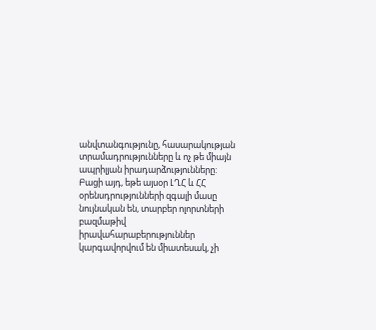անվտանգությունը, հասարակության տրամադրությունները և ոչ թե միայն ապրիլյան իրադարձությունները: Բացի այդ, եթե այսօր ԼՂՀ և ՀՀ օրենսդրությունների զգալի մասը նույնական են, տարբեր ոլորտների բազմաթիվ իրավահարաբերություններ կարգավորվում են միատեսակ, չի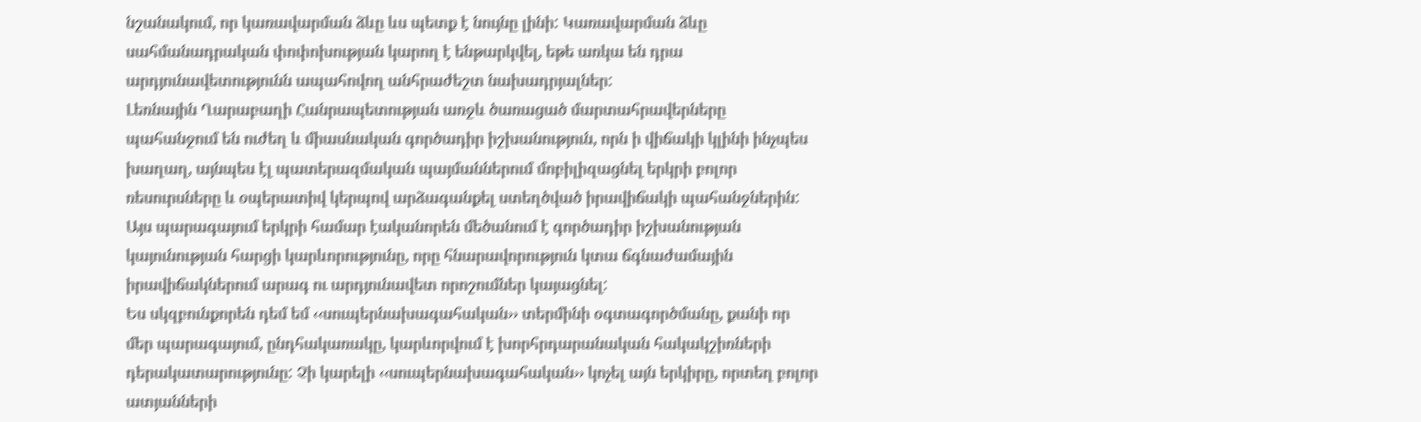նշանակում, որ կառավարման ձևը ևս պետք է նույնը լինի: Կառավարման ձևը սահմանադրական փոփոխության կարող է ենթարկվել, եթե առկա են դրա արդյունավետությունն ապահովող անհրաժեշտ նախադրյալներ:
Լեռնային Ղարաբաղի Հանրապետության առջև ծառացած մարտահրավերները պահանջում են ուժեղ և միասնական գործադիր իշխանություն, որն ի վիճակի կլինի ինչպես խաղաղ, այնպես էլ պատերազմական պայմաններում մոբիլիզացնել երկրի բոլոր ռեսուրսները և օպերատիվ կերպով արձագանքել ստեղծված իրավիճակի պահանջներին: Այս պարագայում երկրի համար էականորեն մեծանում է գործադիր իշխանության կայունության հարցի կարևորությունը, որը հնարավորություն կտա ճգնաժամային իրավիճակներում արագ ու արդյունավետ որոշումներ կայացնել:
Ես սկզբունքորեն դեմ եմ ‹‹սուպերնախագահական›› տերմինի օգտագործմանը, քանի որ մեր պարագայում, ընդհակառակը, կարևորվում է խորհրդարանական հակակշիռների դերակատարությունը: Չի կարելի ‹‹սուպերնախագահական›› կոչել այն երկիրը, որտեղ բոլոր ատյանների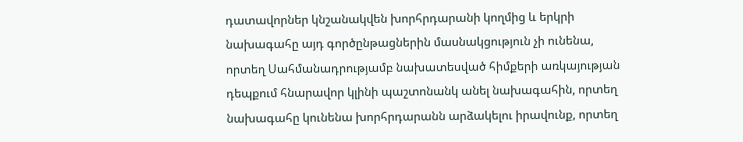դատավորներ կնշանակվեն խորհրդարանի կողմից և երկրի նախագահը այդ գործընթացներին մասնակցություն չի ունենա, որտեղ Սահմանադրությամբ նախատեսված հիմքերի առկայության դեպքում հնարավոր կլինի պաշտոնանկ անել նախագահին, որտեղ նախագահը կունենա խորհրդարանն արձակելու իրավունք, որտեղ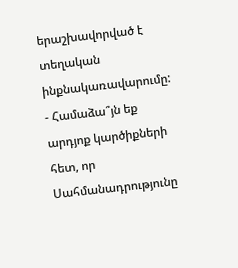երաշխավորված է տեղական ինքնակառավարումը:
- Համաձա՞յն եք արդյոք կարծիքների հետ, որ Սահմանադրությունը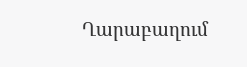Ղարաբաղում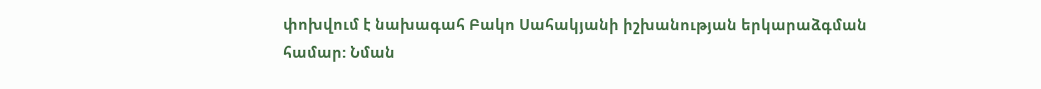փոխվում է նախագահ Բակո Սահակյանի իշխանության երկարաձգման համար: Նման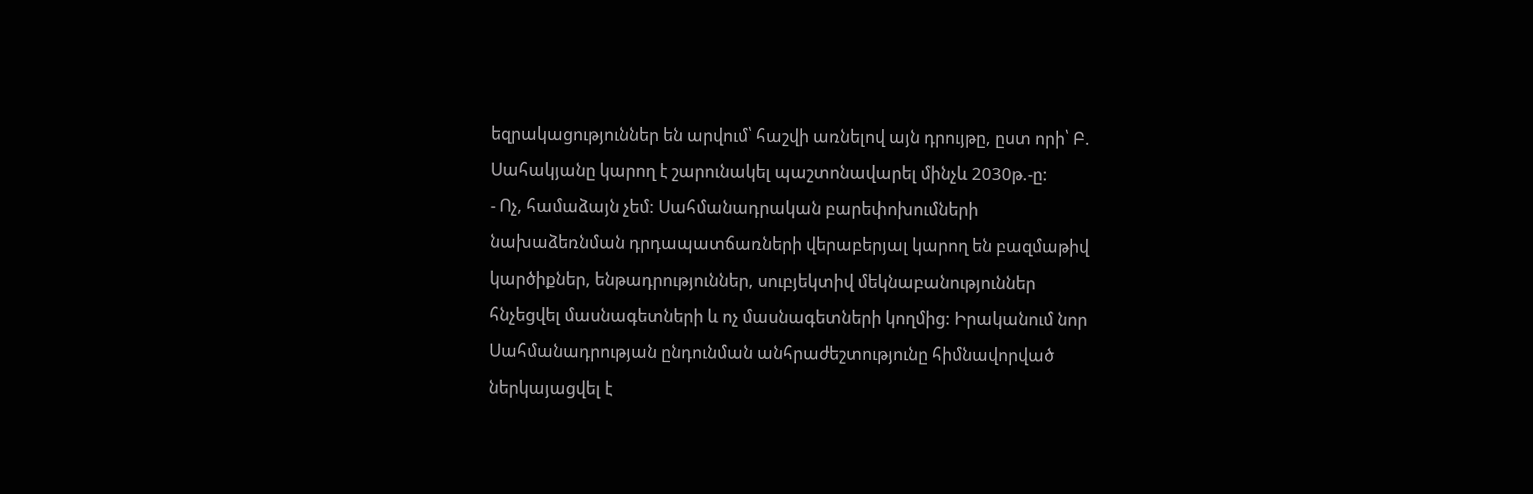եզրակացություններ են արվում՝ հաշվի առնելով այն դրույթը, ըստ որի՝ Բ. Սահակյանը կարող է շարունակել պաշտոնավարել մինչև 2030թ.-ը:
- Ոչ, համաձայն չեմ: Սահմանադրական բարեփոխումների նախաձեռնման դրդապատճառների վերաբերյալ կարող են բազմաթիվ կարծիքներ, ենթադրություններ, սուբյեկտիվ մեկնաբանություններ հնչեցվել մասնագետների և ոչ մասնագետների կողմից: Իրականում նոր Սահմանադրության ընդունման անհրաժեշտությունը հիմնավորված ներկայացվել է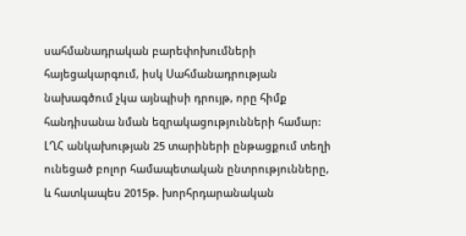սահմանադրական բարեփոխումների հայեցակարգում, իսկ Սահմանադրության նախագծում չկա այնպիսի դրույթ, որը հիմք հանդիսանա նման եզրակացությունների համար:
ԼՂՀ անկախության 25 տարիների ընթացքում տեղի ունեցած բոլոր համապետական ընտրությունները, և հատկապես 2015թ. խորհրդարանական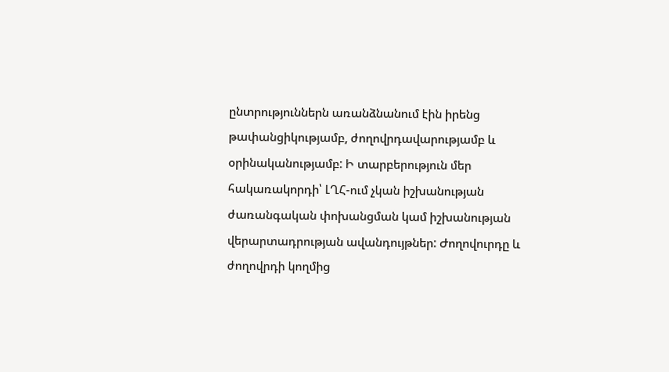ընտրություններն առանձնանում էին իրենց թափանցիկությամբ, ժողովրդավարությամբ և օրինականությամբ: Ի տարբերություն մեր հակառակորդի՝ ԼՂՀ-ում չկան իշխանության ժառանգական փոխանցման կամ իշխանության վերարտադրության ավանդույթներ: Ժողովուրդը և ժողովրդի կողմից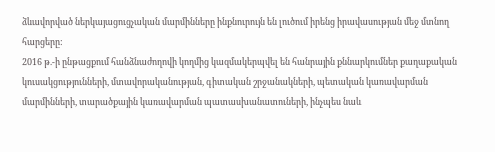ձևավորված ներկայացուցչական մարմինները ինքնուրույն են լուծում իրենց իրավասության մեջ մտնող հարցերը:
2016 թ.-ի ընթացքում հանձնաժողովի կողմից կազմակերպվել են հանրային քննարկումներ քաղաքական կուսակցությունների, մտավորականության, գիտական շրջանակների, պետական կառավարման մարմինների, տարածքային կառավարման պատասխանատուների, ինչպես նաև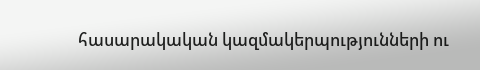հասարակական կազմակերպությունների ու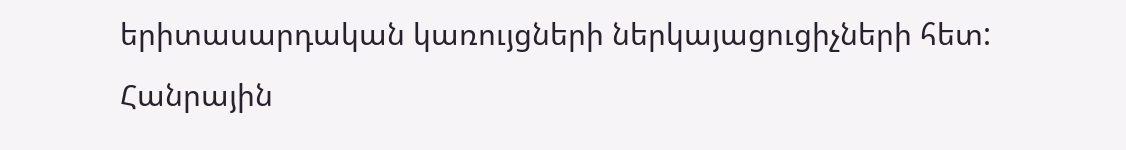երիտասարդական կառույցների ներկայացուցիչների հետ: Հանրային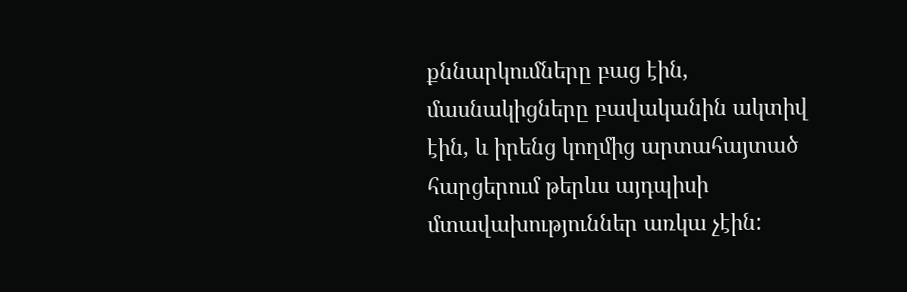քննարկումները բաց էին, մասնակիցները բավականին ակտիվ էին, և իրենց կողմից արտահայտած հարցերում թերևս այդպիսի մտավախություններ առկա չէին: